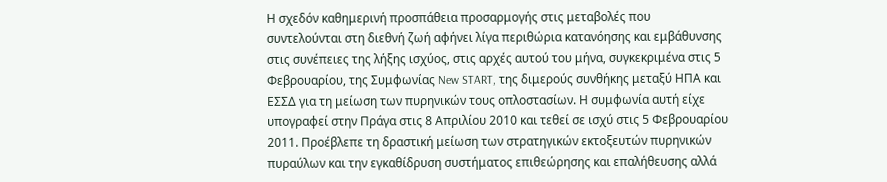Η σχεδόν καθημερινή προσπάθεια προσαρμογής στις μεταβολές που συντελούνται στη διεθνή ζωή αφήνει λίγα περιθώρια κατανόησης και εμβάθυνσης στις συνέπειες της λήξης ισχύος, στις αρχές αυτού του μήνα, συγκεκριμένα στις 5 Φεβρουαρίου, της Συμφωνίας New START, της διμερούς συνθήκης μεταξύ ΗΠΑ και ΕΣΣΔ για τη μείωση των πυρηνικών τους οπλοστασίων. Η συμφωνία αυτή είχε υπογραφεί στην Πράγα στις 8 Απριλίου 2010 και τεθεί σε ισχύ στις 5 Φεβρουαρίου 2011. Προέβλεπε τη δραστική μείωση των στρατηγικών εκτοξευτών πυρηνικών πυραύλων και την εγκαθίδρυση συστήματος επιθεώρησης και επαλήθευσης αλλά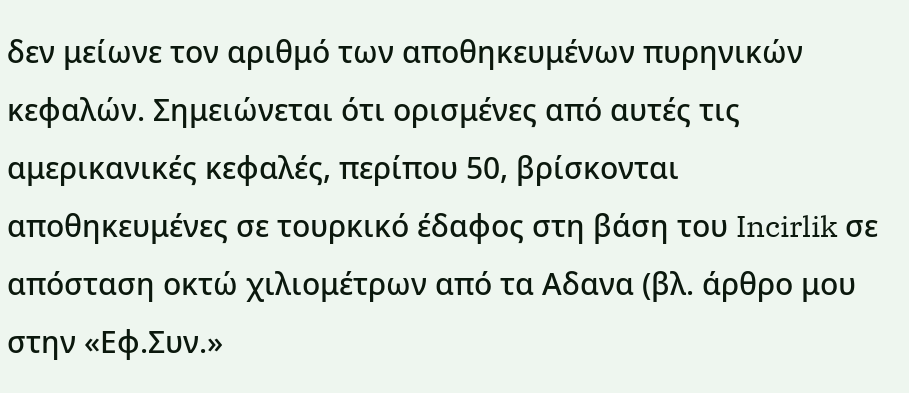δεν μείωνε τον αριθμό των αποθηκευμένων πυρηνικών κεφαλών. Σημειώνεται ότι ορισμένες από αυτές τις αμερικανικές κεφαλές, περίπου 50, βρίσκονται αποθηκευμένες σε τουρκικό έδαφος στη βάση του Incirlik σε απόσταση οκτώ χιλιομέτρων από τα Αδανα (βλ. άρθρο μου στην «Εφ.Συν.»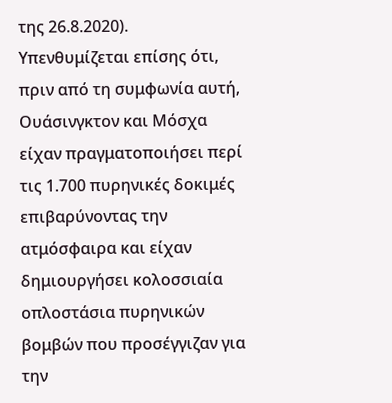της 26.8.2020).
Υπενθυμίζεται επίσης ότι, πριν από τη συμφωνία αυτή, Ουάσινγκτον και Μόσχα είχαν πραγματοποιήσει περί τις 1.700 πυρηνικές δοκιμές επιβαρύνοντας την ατμόσφαιρα και είχαν δημιουργήσει κολοσσιαία οπλοστάσια πυρηνικών βομβών που προσέγγιζαν για την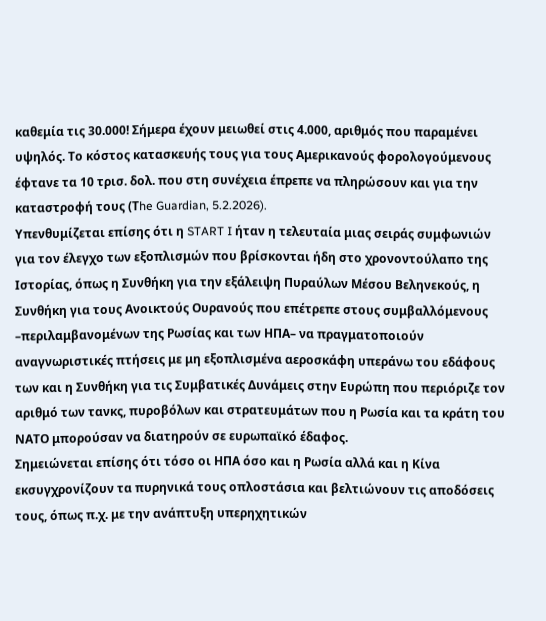καθεμία τις 30.000! Σήμερα έχουν μειωθεί στις 4.000, αριθμός που παραμένει υψηλός. Το κόστος κατασκευής τους για τους Αμερικανούς φορολογούμενους έφτανε τα 10 τρισ. δολ. που στη συνέχεια έπρεπε να πληρώσουν και για την καταστροφή τους (Τhe Guardian, 5.2.2026).
Yπενθυμίζεται επίσης ότι η START I ήταν η τελευταία μιας σειράς συμφωνιών για τον έλεγχο των εξοπλισμών που βρίσκονται ήδη στο χρονοντούλαπο της Ιστορίας, όπως η Συνθήκη για την εξάλειψη Πυραύλων Μέσου Βεληνεκούς, η Συνθήκη για τους Ανοικτούς Ουρανούς που επέτρεπε στους συμβαλλόμενους –περιλαμβανομένων της Ρωσίας και των ΗΠΑ– να πραγματοποιούν αναγνωριστικές πτήσεις με μη εξοπλισμένα αεροσκάφη υπεράνω του εδάφους των και η Συνθήκη για τις Συμβατικές Δυνάμεις στην Ευρώπη που περιόριζε τον αριθμό των τανκς, πυροβόλων και στρατευμάτων που η Ρωσία και τα κράτη του ΝΑΤΟ μπορούσαν να διατηρούν σε ευρωπαϊκό έδαφος.
Σημειώνεται επίσης ότι τόσο οι ΗΠΑ όσο και η Ρωσία αλλά και η Κίνα εκσυγχρονίζουν τα πυρηνικά τους οπλοστάσια και βελτιώνουν τις αποδόσεις τους, όπως π.χ. με την ανάπτυξη υπερηχητικών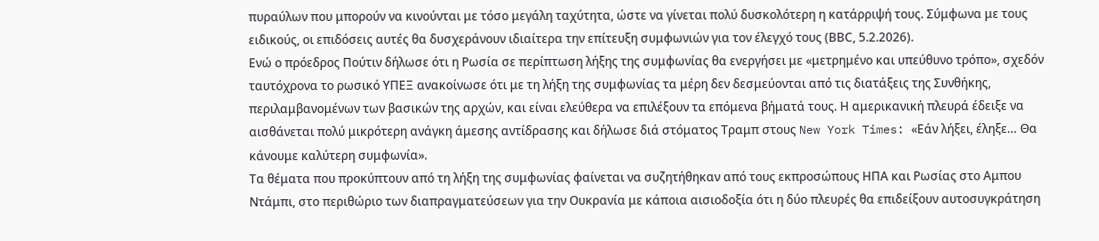πυραύλων που μπορούν να κινούνται με τόσο μεγάλη ταχύτητα, ώστε να γίνεται πολύ δυσκολότερη η κατάρριψή τους. Σύμφωνα με τους ειδικούς, οι επιδόσεις αυτές θα δυσχεράνουν ιδιαίτερα την επίτευξη συμφωνιών για τον έλεγχό τους (ΒΒC, 5.2.2026).
Eνώ ο πρόεδρος Πούτιν δήλωσε ότι η Ρωσία σε περίπτωση λήξης της συμφωνίας θα ενεργήσει με «μετρημένο και υπεύθυνο τρόπο», σχεδόν ταυτόχρονα το ρωσικό ΥΠΕΞ ανακοίνωσε ότι με τη λήξη της συμφωνίας τα μέρη δεν δεσμεύονται από τις διατάξεις της Συνθήκης, περιλαμβανομένων των βασικών της αρχών, και είναι ελεύθερα να επιλέξουν τα επόμενα βήματά τους. Η αμερικανική πλευρά έδειξε να αισθάνεται πολύ μικρότερη ανάγκη άμεσης αντίδρασης και δήλωσε διά στόματος Τραμπ στους New York Times: «Εάν λήξει, έληξε… Θα κάνουμε καλύτερη συμφωνία».
Τα θέματα που προκύπτουν από τη λήξη της συμφωνίας φαίνεται να συζητήθηκαν από τους εκπροσώπους ΗΠΑ και Ρωσίας στο Αμπου Ντάμπι, στο περιθώριο των διαπραγματεύσεων για την Ουκρανία με κάποια αισιοδοξία ότι η δύο πλευρές θα επιδείξουν αυτοσυγκράτηση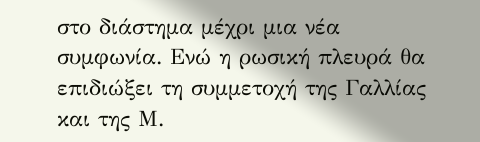στο διάστημα μέχρι μια νέα συμφωνία. Ενώ η ρωσική πλευρά θα επιδιώξει τη συμμετοχή της Γαλλίας και της Μ.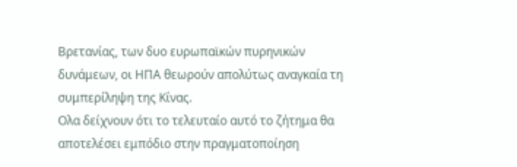Βρετανίας, των δυο ευρωπαϊκών πυρηνικών δυνάμεων, οι ΗΠΑ θεωρούν απολύτως αναγκαία τη συμπερίληψη της Κίνας.
Ολα δείχνουν ότι το τελευταίο αυτό το ζήτημα θα αποτελέσει εμπόδιο στην πραγματοποίηση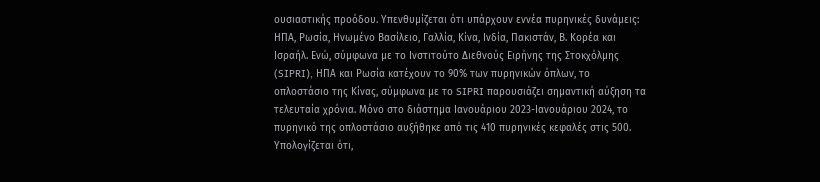ουσιαστικής προόδου. Υπενθυμίζεται ότι υπάρχουν εννέα πυρηνικές δυνάμεις: HΠΑ, Ρωσία, Ηνωμένο Βασίλειο, Γαλλία, Κίνα, Ινδία, Πακιστάν, Β. Κορέα και Ισραήλ. Ενώ, σύμφωνα με το Ινστιτούτο Διεθνούς Ειρήνης της Στοκχόλμης (SIPRI), ΗΠΑ και Ρωσία κατέχουν το 90% των πυρηνικών όπλων, το οπλοστάσιο της Κίνας, σύμφωνα με το SIPRI παρουσιάζει σημαντική αύξηση τα τελευταία χρόνια. Μόνο στο διάστημα Ιανουάριου 2023-Ιανουάριου 2024, το πυρηνικό της οπλοστάσιο αυξήθηκε από τις 410 πυρηνικές κεφαλές στις 500. Υπολογίζεται ότι,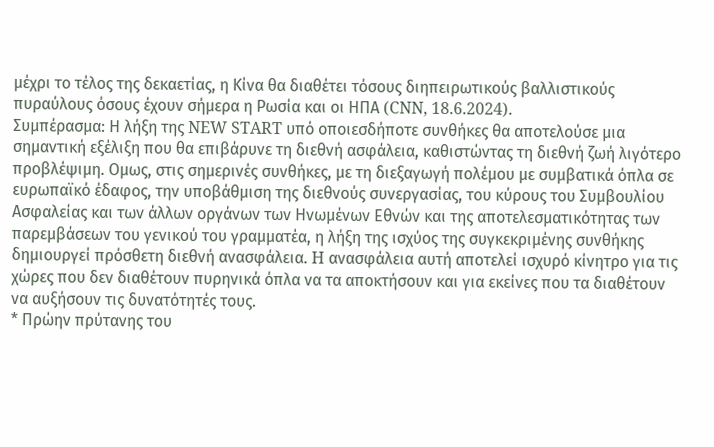μέχρι το τέλος της δεκαετίας, η Κίνα θα διαθέτει τόσους διηπειρωτικούς βαλλιστικούς πυραύλους όσους έχουν σήμερα η Ρωσία και οι ΗΠΑ (CNN, 18.6.2024).
Συμπέρασμα: Η λήξη της NEW START υπό οποιεσδήποτε συνθήκες θα αποτελούσε μια σημαντική εξέλιξη που θα επιβάρυνε τη διεθνή ασφάλεια, καθιστώντας τη διεθνή ζωή λιγότερο προβλέψιμη. Ομως, στις σημερινές συνθήκες, με τη διεξαγωγή πολέμου με συμβατικά όπλα σε ευρωπαϊκό έδαφος, την υποβάθμιση της διεθνούς συνεργασίας, του κύρους του Συμβουλίου Ασφαλείας και των άλλων οργάνων των Ηνωμένων Εθνών και της αποτελεσματικότητας των παρεμβάσεων του γενικού του γραμματέα, η λήξη της ισχύος της συγκεκριμένης συνθήκης δημιουργεί πρόσθετη διεθνή ανασφάλεια. H ανασφάλεια αυτή αποτελεί ισχυρό κίνητρο για τις χώρες που δεν διαθέτουν πυρηνικά όπλα να τα αποκτήσουν και για εκείνες που τα διαθέτουν να αυξήσουν τις δυνατότητές τους.
* Πρώην πρύτανης του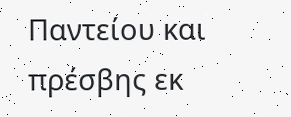Παντείου και πρέσβης εκ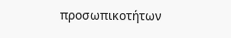προσωπικοτήτων